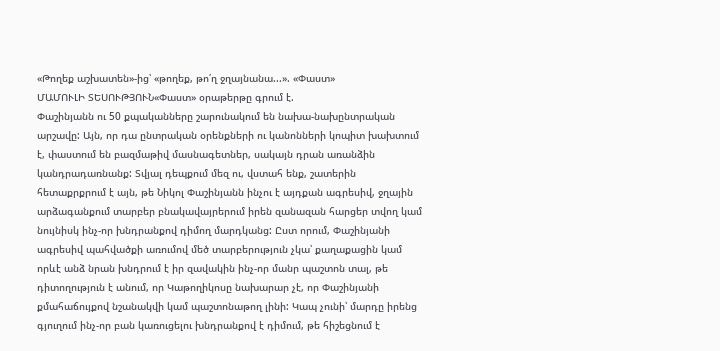«Թողեք աշխատեն»-ից՝ «թողեք, թո՛ղ ջղայնանա...». «Փաստ»
ՄԱՄՈՒԼԻ ՏԵՍՈՒԹՅՈՒՆ«Փաստ» օրաթերթը գրում է.
Փաշինյանն ու 50 քպականները շարունակում են նախա-նախընտրական արշավը: Այն, որ դա ընտրական օրենքների ու կանոնների կոպիտ խախտում է, փաստում են բազմաթիվ մասնագետներ, սակայն դրան առանձին կանդրադառնանք: Տվյալ դեպքում մեզ ու, վստահ ենք, շատերին հետաքրքրում է այն, թե Նիկոլ Փաշինյանն ինչու է այդքան ագրեսիվ, ջղային արձագանքում տարբեր բնակավայրերում իրեն զանազան հարցեր տվող կամ նույնիսկ ինչ-որ խնդրանքով դիմող մարդկանց: Ըստ որում, Փաշինյանի ագրեսիվ պահվածքի առումով մեծ տարբերություն չկա՝ քաղաքացին կամ որևէ անձ նրան խնդրում է իր զավակին ինչ-որ մանր պաշտոն տալ, թե դիտողություն է անում, որ Կաթողիկոսը նախարար չէ, որ Փաշինյանի քմահաճույքով նշանակվի կամ պաշտոնաթող լինի: Կապ չունի՝ մարդը իրենց գյուղում ինչ-որ բան կառուցելու խնդրանքով է դիմում, թե հիշեցնում է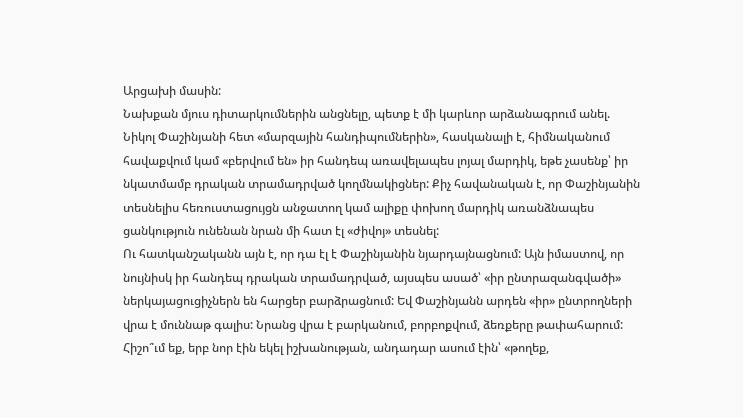Արցախի մասին:
Նախքան մյուս դիտարկումներին անցնելը, պետք է մի կարևոր արձանագրում անել.
Նիկոլ Փաշինյանի հետ «մարզային հանդիպումներին», հասկանալի է, հիմնականում հավաքվում կամ «բերվում են» իր հանդեպ առավելապես լոյալ մարդիկ, եթե չասենք՝ իր նկատմամբ դրական տրամադրված կողմնակիցներ: Քիչ հավանական է, որ Փաշինյանին տեսնելիս հեռուստացույցն անջատող կամ ալիքը փոխող մարդիկ առանձնապես ցանկություն ունենան նրան մի հատ էլ «ժիվոյ» տեսնել:
Ու հատկանշականն այն է, որ դա էլ է Փաշինյանին նյարդայնացնում: Այն իմաստով, որ նույնիսկ իր հանդեպ դրական տրամադրված, այսպես ասած՝ «իր ընտրազանգվածի» ներկայացուցիչներն են հարցեր բարձրացնում: Եվ Փաշինյանն արդեն «իր» ընտրողների վրա է մուննաթ գալիս: Նրանց վրա է բարկանում, բորբոքվում, ձեռքերը թափահարում: Հիշո՞ւմ եք, երբ նոր էին եկել իշխանության, անդադար ասում էին՝ «թողեք,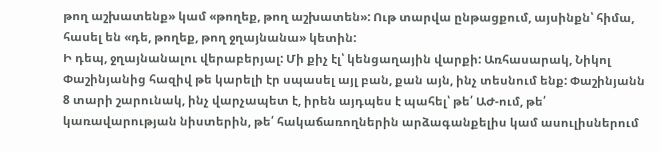թող աշխատենք» կամ «թողեք, թող աշխատեն»: Ութ տարվա ընթացքում, այսինքն՝ հիմա, հասել են «դե, թողեք, թող ջղայնանա» կետին:
Ի դեպ, ջղայնանալու վերաբերյալ: Մի քիչ էլ՝ կենցաղային վարքի: Առհասարակ, Նիկոլ Փաշինյանից հազիվ թե կարելի էր սպասել այլ բան, քան այն, ինչ տեսնում ենք: Փաշինյանն 8 տարի շարունակ, ինչ վարչապետ է, իրեն այդպես է պահել՝ թե՛ ԱԺ-ում, թե՛ կառավարության նիստերին, թե՛ հակաճառողներին արձագանքելիս կամ ասուլիսներում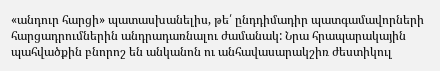«անդուր հարցի» պատասխանելիս, թե՛ ընդդիմադիր պատգամավորների հարցադրումներին անդրադառնալու ժամանակ: Նրա հրապարակային պահվածքին բնորոշ են անկանոն ու անհավասարակշիռ ժեստիկուլ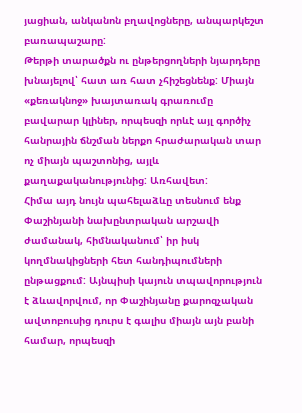յացիան, անկանոն բղավոցները, անպարկեշտ բառապաշարը:
Թերթի տարածքն ու ընթերցողների նյարդերը խնայելով՝ հատ առ հատ չհիշեցնենք: Միայն «քեռակնոջ» խայտառակ գրառումը բավարար կլիներ, որպեսզի որևէ այլ գործիչ հանրային ճնշման ներքո հրաժարական տար ոչ միայն պաշտոնից, այլև քաղաքականությունից: Առհավետ:
Հիմա այդ նույն պահելաձևը տեսնում ենք Փաշինյանի նախընտրական արշավի ժամանակ, հիմնականում՝ իր իսկ կողմնակիցների հետ հանդիպումների ընթացքում: Այնպիսի կայուն տպավորություն է ձևավորվում, որ Փաշինյանը քարոզչական ավտոբուսից դուրս է գալիս միայն այն բանի համար, որպեսզի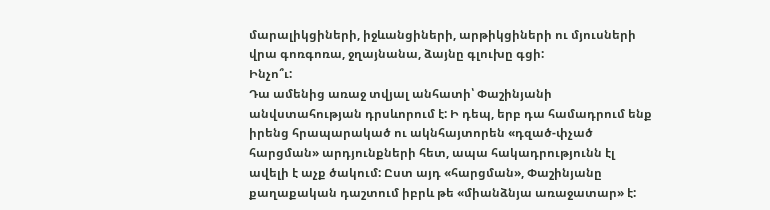մարալիկցիների, իջևանցիների, արթիկցիների ու մյուսների վրա գոռգոռա, ջղայնանա, ձայնը գլուխը գցի:
Ինչո՞ւ:
Դա ամենից առաջ տվյալ անհատի՝ Փաշինյանի անվստահության դրսևորում է: Ի դեպ, երբ դա համադրում ենք իրենց հրապարակած ու ակնհայտորեն «դզած-փչած հարցման» արդյունքների հետ, ապա հակադրությունն էլ ավելի է աչք ծակում: Ըստ այդ «հարցման», Փաշինյանը քաղաքական դաշտում իբրև թե «միանձնյա առաջատար» է: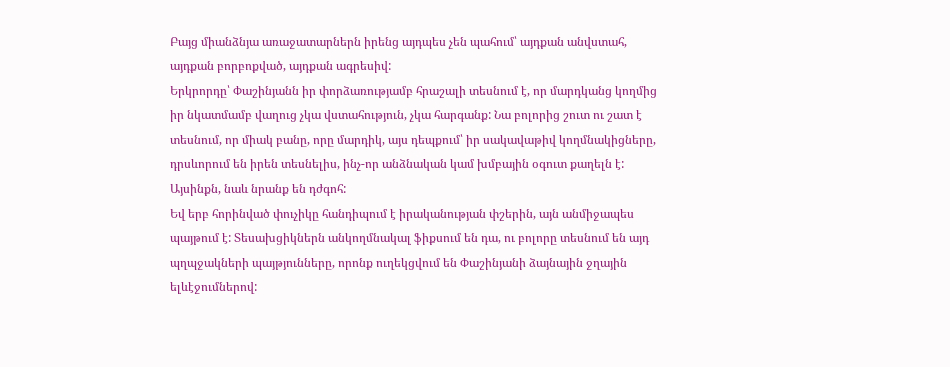Բայց միանձնյա առաջատարներն իրենց այդպես չեն պահում՝ այդքան անվստահ, այդքան բորբոքված, այդքան ագրեսիվ:
Երկրորդը՝ Փաշինյանն իր փորձառությամբ հրաշալի տեսնում է, որ մարդկանց կողմից իր նկատմամբ վաղուց չկա վստահություն, չկա հարգանք: Նա բոլորից շուտ ու շատ է տեսնում, որ միակ բանը, որը մարդիկ, այս դեպքում՝ իր սակավաթիվ կողմնակիցները, դրսևորում են իրեն տեսնելիս, ինչ-որ անձնական կամ խմբային օգուտ քաղելն է: Այսինքն, նաև նրանք են դժգոհ:
Եվ երբ հորինված փուչիկը հանդիպում է իրականության փշերին, այն անմիջապես պայթում է: Տեսախցիկներն անկողմնակալ ֆիքսում են դա, ու բոլորը տեսնում են այդ պղպջակների պայթյունները, որոնք ուղեկցվում են Փաշինյանի ձայնային ջղային ելևէջումներով: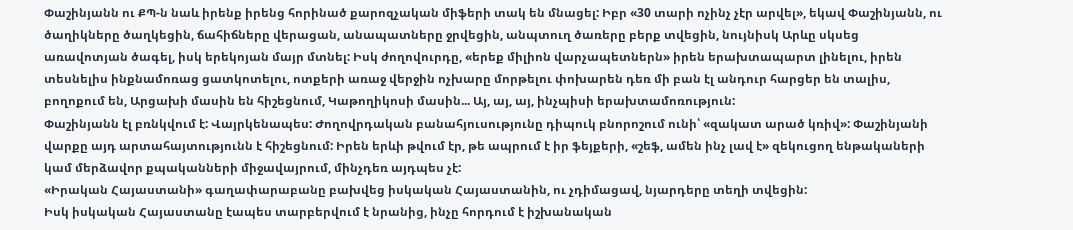Փաշինյանն ու ՔՊ-ն նաև իրենք իրենց հորինած քարոզչական միֆերի տակ են մնացել: Իբր «30 տարի ոչինչ չէր արվել», եկավ Փաշինյանն, ու ծաղիկները ծաղկեցին, ճահիճները վերացան, անապատները ջրվեցին, անպտուղ ծառերը բերք տվեցին, նույնիսկ Արևը սկսեց առավոտյան ծագել, իսկ երեկոյան մայր մտնել: Իսկ ժողովուրդը, «երեք միլիոն վարչապետներն» իրեն երախտապարտ լինելու, իրեն տեսնելիս ինքնամոռաց ցատկոտելու, ոտքերի առաջ վերջին ոչխարը մորթելու փոխարեն դեռ մի բան էլ անդուր հարցեր են տալիս, բողոքում են, Արցախի մասին են հիշեցնում, Կաթողիկոսի մասին... Այ, այ, այ, ինչպիսի երախտամոռություն:
Փաշինյանն էլ բռնկվում է: Վայրկենապես: Ժողովրդական բանահյուսությունը դիպուկ բնորոշում ունի՝ «զակատ արած կռիվ»: Փաշինյանի վարքը այդ արտահայտությունն է հիշեցնում: Իրեն երևի թվում էր, թե ապրում է իր ֆեյքերի, «շեֆ, ամեն ինչ լավ է» զեկուցող ենթակաների կամ մերձավոր քպականների միջավայրում, մինչդեռ այդպես չէ:
«Իրական Հայաստանի» գաղափարաբանը բախվեց իսկական Հայաստանին, ու չդիմացավ, նյարդերը տեղի տվեցին:
Իսկ իսկական Հայաստանը էապես տարբերվում է նրանից, ինչը հորդում է իշխանական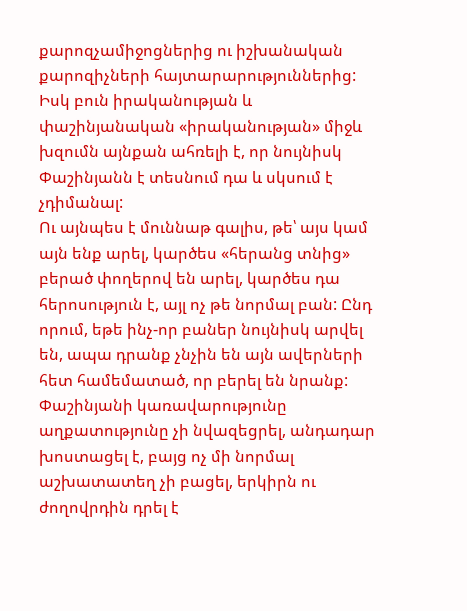քարոզչամիջոցներից ու իշխանական քարոզիչների հայտարարություններից: Իսկ բուն իրականության և փաշինյանական «իրականության» միջև խզումն այնքան ահռելի է, որ նույնիսկ Փաշինյանն է տեսնում դա և սկսում է չդիմանալ:
Ու այնպես է մուննաթ գալիս, թե՝ այս կամ այն ենք արել, կարծես «հերանց տնից» բերած փողերով են արել, կարծես դա հերոսություն է, այլ ոչ թե նորմալ բան: Ընդ որում, եթե ինչ-որ բաներ նույնիսկ արվել են, ապա դրանք չնչին են այն ավերների հետ համեմատած, որ բերել են նրանք:
Փաշինյանի կառավարությունը աղքատությունը չի նվազեցրել, անդադար խոստացել է, բայց ոչ մի նորմալ աշխատատեղ չի բացել, երկիրն ու ժողովրդին դրել է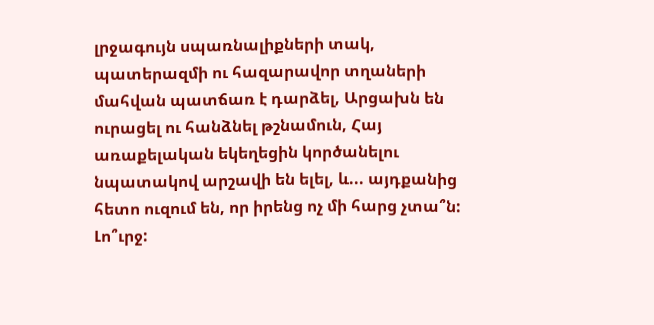լրջագույն սպառնալիքների տակ, պատերազմի ու հազարավոր տղաների մահվան պատճառ է դարձել, Արցախն են ուրացել ու հանձնել թշնամուն, Հայ առաքելական եկեղեցին կործանելու նպատակով արշավի են ելել, և... այդքանից հետո ուզում են, որ իրենց ոչ մի հարց չտա՞ն:
Լո՞ւրջ: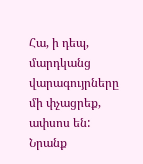Հա, ի դեպ, մարդկանց վարագույրները մի փչացրեք, ափսոս են: Նրանք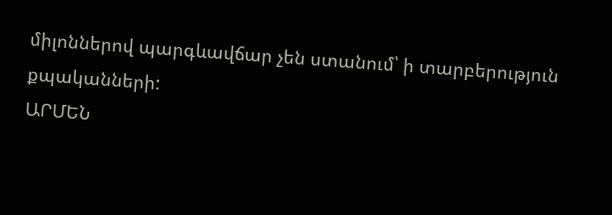միլոններով պարգևավճար չեն ստանում՝ ի տարբերություն քպականների:
ԱՐՄԵՆ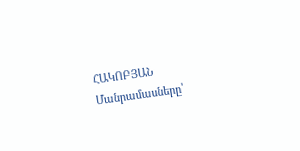ՀԱԿՈԲՅԱՆ
Մանրամասները՝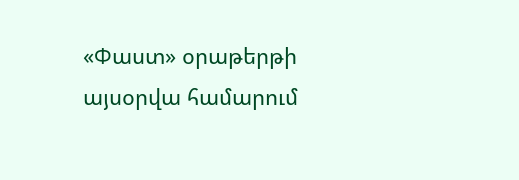«Փաստ» օրաթերթի այսօրվա համարում